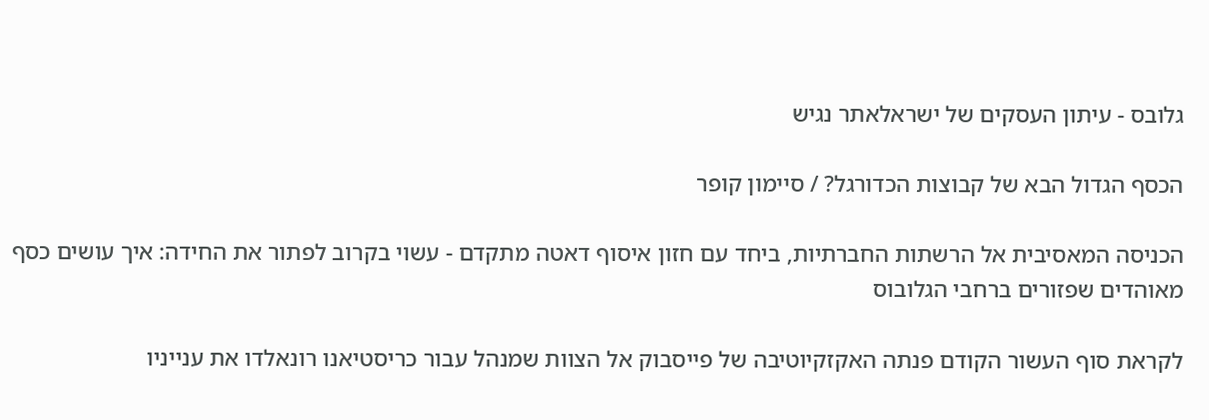גלובס - עיתון העסקים של ישראלאתר נגיש

הכסף הגדול הבא של קבוצות הכדורגל? / סיימון קופר

הכניסה המאסיבית אל הרשתות החברתיות, ביחד עם חזון איסוף דאטה מתקדם - עשוי בקרוב לפתור את החידה: איך עושים כסף מאוהדים שפזורים ברחבי הגלובוס

לקראת סוף העשור הקודם פנתה האקזקיוטיבה של פייסבוק אל הצוות שמנהל עבור כריסטיאנו רונאלדו את ענייניו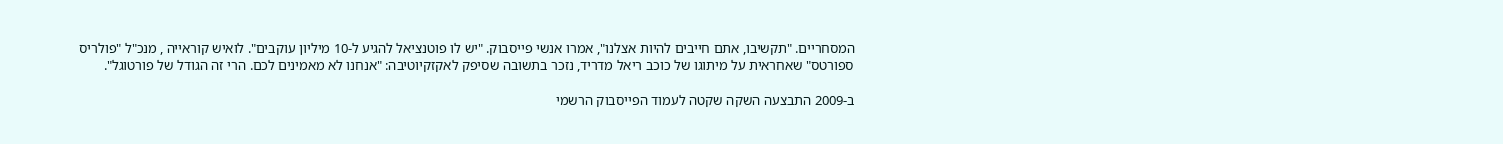המסחריים. "תקשיבו, אתם חייבים להיות אצלנו", אמרו אנשי פייסבוק. "יש לו פוטנציאל להגיע ל-10 מיליון עוקבים". לואיש קוראייה , מנכ"ל "פולריס ספורטס" שאחראית על מיתוגו של כוכב ריאל מדריד, נזכר בתשובה שסיפק לאקזקיוטיבה: "אנחנו לא מאמינים לכם. הרי זה הגודל של פורטוגל".

ב-2009 התבצעה השקה שקטה לעמוד הפייסבוק הרשמי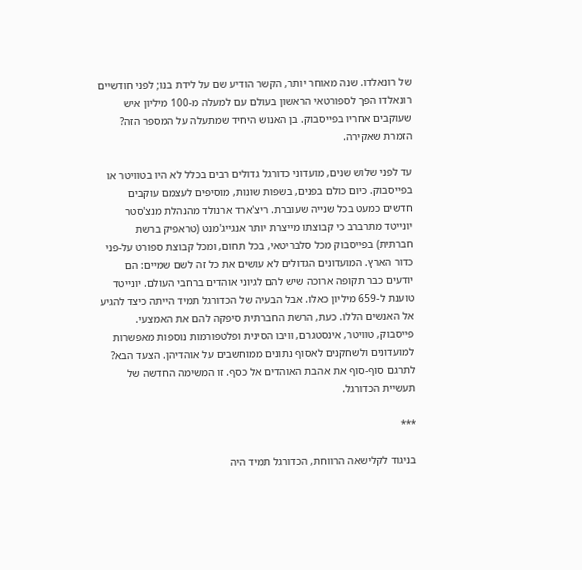של רונאלדו. שנה מאוחר יותר, הקשר הודיע שם על לידת בנו; לפני חודשיים רונאלדו הפך לספורטאי הראשון בעולם עם למעלה מ-100 מיליון איש שעוקבים אחריו בפייסבוק. בן האנוש היחיד שמתעלה על המספר הזה? הזמרת שאקירה.

עד לפני שלוש שנים, מועדוני כדורגל גדולים רבים בכלל לא היו בטוויטר או בפייסבוק. כיום כולם בפנים, בשפות שונות, מוסיפים לעצמם עוקבים חדשים כמעט בכל שנייה שעוברת. ריצ'ארד ארנולד מהנהלת מנצ'סטר יונייטד מתרברב כי קבוצתו מייצרת יותר אנגייג'מנט (טראפיק ברשת חברתית) בפייסבוק מכל סלבריטאי, בכל תחום, ומכל קבוצת ספורט על-פני כדור הארץ. המועדונים הגדולים לא עושים את כל זה לשם שמיים: הם יודעים כבר תקופה ארוכה שיש להם לגיוני אוהדים ברחבי העולם. יונייטד טוענת ל-659 מיליון כאלו. אבל הבעיה של הכדורגל תמיד הייתה כיצד להגיע אל האנשים הללו. כעת, הרשת החברתית סיפקה להם את האמצעי. פייסבוק, טוויטר, אינסטגרם, וויבו הסינית ופלטפורמות נוספות מאפשרות למועדונים ולשחקנים לאסוף נתונים ממוחשבים על אוהדיהן. הצעד הבא? לתרגם סוף-סוף את אהבת האוהדים אל כסף. זו המשימה החדשה של תעשיית הכדורגל.

***

בניגוד לקלישאה הרווחת, הכדורגל תמיד היה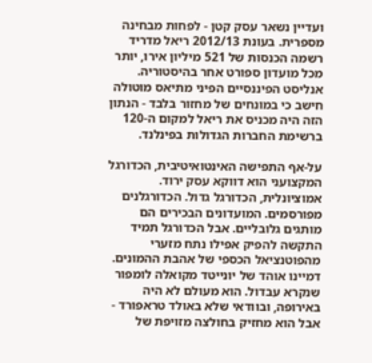ועדיין נשאר עסק קטן - לפחות מבחינה מספרית. בעונת 2012/13 ריאל מדריד רשמה הכנסות של 521 מיליון אירו, יותר מכל מועדון ספורט אחר בהיסטוריה. אנליסט הפיננסיים הפיני מתיאס מוטולה חישב כי במונחים של מחזור בלבד - הנתון הזה היה מכניס את ריאל למקום ה-120 ברשימת החברות הגדולות בפינלנד.

על-אף התפישה האינטואיטיבית, הכדורגל המקצועני הוא דווקא עסק ירוד. אמוציונלית, הכדורגל גדול. הכדורגלנים מפורסמים. המועדונים הבכירים הם מותגים גלובליים. אבל הכדורגל תמיד התקשה להפיק אפילו נתח מזערי מהפוטנציאל הכספי של אהבת ההמונים. דמיינו אוהד של יונייטד מקואלה לומפור שנקרא עבדול. הוא מעולם לא היה באירופה, ובוודאי שלא באולד טראפורד - אבל הוא מחזיק בחולצה מזויפת של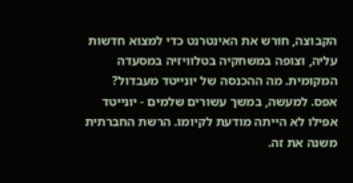הקבוצה, חורש את האינטרנט כדי למצוא חדשות עליה, וצופה במשחקיה בטלוויזיה במסעדה המקומית. מה ההכנסה של יונייטד מעבדול? אפס. למעשה, במשך עשורים שלמים - יונייטד אפילו לא הייתה מודעת לקיומו. הרשת החברתית משנה את זה.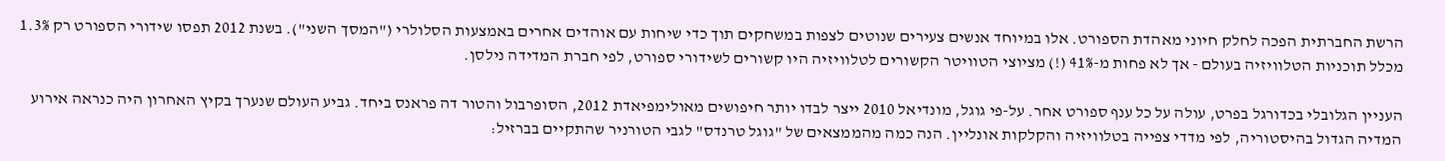הרשת החברתית הפכה לחלק חיוני מאהדת הספורט. אלו במיוחד אנשים צעירים שנוטים לצפות במשחקים תוך כדי שיחות עם אוהדים אחרים באמצעות הסלולרי ("המסך השני"). בשנת 2012 תפסו שידורי הספורט רק 1.3% מכלל תוכניות הטלוויזיה בעולם - אך לא פחות מ-41% (!) מציוצי הטוויטר הקשורים לטלוויזיה היו קשורים לשידורי ספורט, לפי חברת המדידה נילסן.

העניין הגלובלי בכדורגל בפרט, עולה על כל ענף ספורט אחר. על-פי גוגל, מונדיאל 2010 ייצר לבדו יותר חיפושים מאולימפיאדת 2012, הסופרבול והטור דה פראנס ביחד. גביע העולם שנערך בקיץ האחרון היה כנראה אירוע המדיה הגדול בהיסטוריה, לפי מדדי צפייה בטלוויזיה והקלקות אונליין. הנה כמה מהממצאים של "גוגל טרנדס" לגבי הטורניר שהתקיים בברזיל: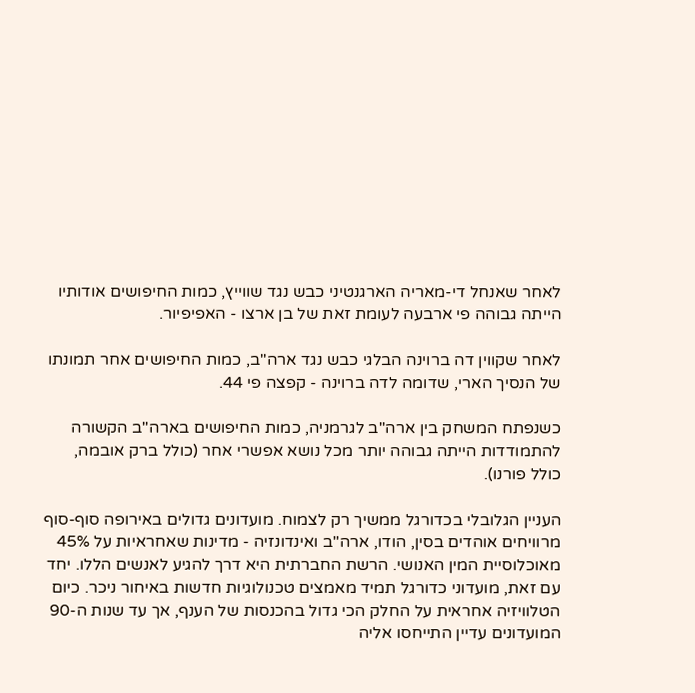לאחר שאנחל די-מאריה הארגנטיני כבש נגד שווייץ, כמות החיפושים אודותיו הייתה גבוהה פי ארבעה לעומת זאת של בן ארצו - האפיפיור.

לאחר שקווין דה ברוינה הבלגי כבש נגד ארה"ב, כמות החיפושים אחר תמונתו של הנסיך הארי, שדומה לדה ברוינה - קפצה פי 44.

כשנפתח המשחק בין ארה"ב לגרמניה, כמות החיפושים בארה"ב הקשורה להתמודדות הייתה גבוהה יותר מכל נושא אפשרי אחר (כולל ברק אובמה, כולל פורנו).

העניין הגלובלי בכדורגל ממשיך רק לצמוח. מועדונים גדולים באירופה סוף-סוף מרוויחים אוהדים בסין, הודו, ארה"ב ואינדונזיה - מדינות שאחראיות על 45% מאוכלוסיית המין האנושי. הרשת החברתית היא דרך להגיע לאנשים הללו. יחד עם זאת, מועדוני כדורגל תמיד מאמצים טכנולוגיות חדשות באיחור ניכר. כיום הטלוויזיה אחראית על החלק הכי גדול בהכנסות של הענף, אך עד שנות ה-90 המועדונים עדיין התייחסו אליה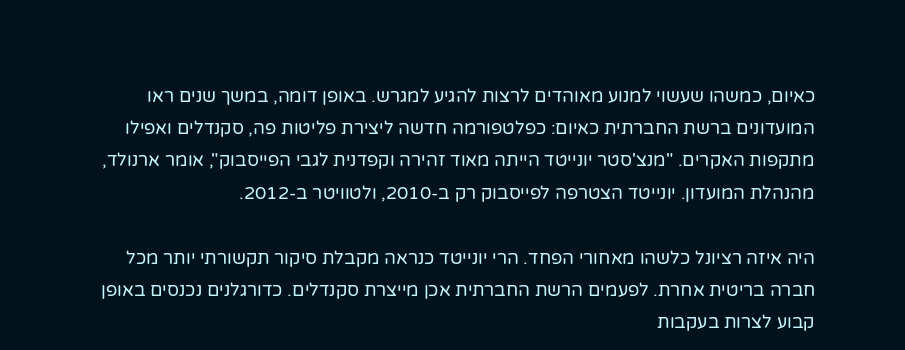כאיום, כמשהו שעשוי למנוע מאוהדים לרצות להגיע למגרש. באופן דומה, במשך שנים ראו המועדונים ברשת החברתית כאיום: כפלטפורמה חדשה ליצירת פליטות פה, סקנדלים ואפילו מתקפות האקרים. "מנצ'סטר יונייטד הייתה מאוד זהירה וקפדנית לגבי הפייסבוק", אומר ארנולד, מהנהלת המועדון. יונייטד הצטרפה לפייסבוק רק ב-2010, ולטוויטר ב-2012.

היה איזה רציונל כלשהו מאחורי הפחד. הרי יונייטד כנראה מקבלת סיקור תקשורתי יותר מכל חברה בריטית אחרת. לפעמים הרשת החברתית אכן מייצרת סקנדלים. כדורגלנים נכנסים באופן קבוע לצרות בעקבות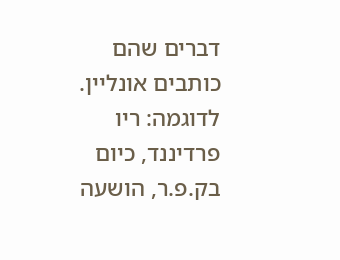דברים שהם כותבים אונליין. לדוגמה: ריו פרדיננד, כיום בק.פ.ר, הושעה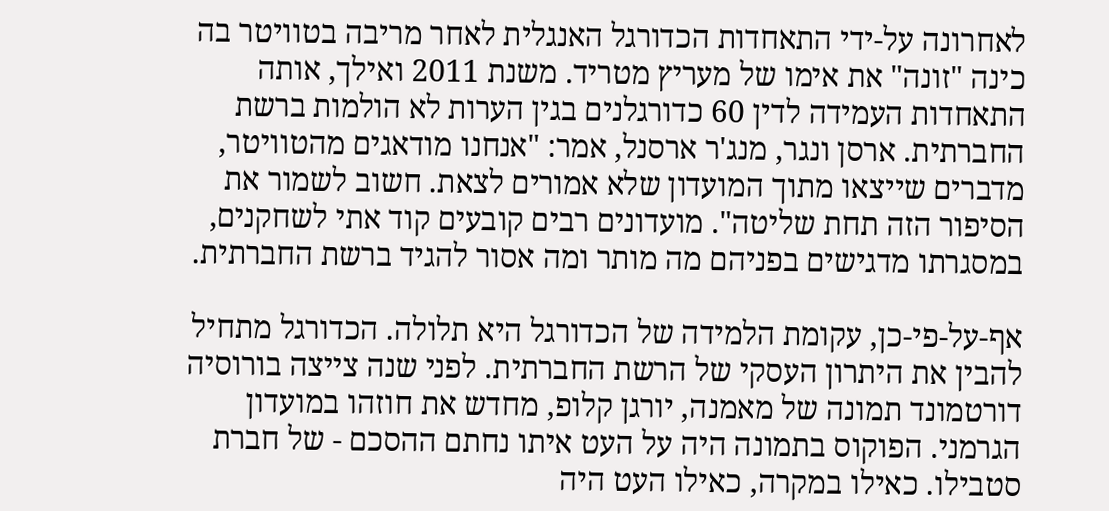לאחרונה על-ידי התאחדות הכדורגל האנגלית לאחר מריבה בטוויטר בה כינה "זונה" את אימו של מעריץ מטריד. משנת 2011 ואילך, אותה התאחדות העמידה לדין 60 כדורגלנים בגין הערות לא הולמות ברשת החברתית. ארסן ונגר, מנג'ר ארסנל, אמר: "אנחנו מודאגים מהטוויטר, מדברים שייצאו מתוך המועדון שלא אמורים לצאת. חשוב לשמור את הסיפור הזה תחת שליטה". מועדונים רבים קובעים קוד אתי לשחקנים, במסגרתו מדגישים בפניהם מה מותר ומה אסור להגיד ברשת החברתית.

אף-על-פי-כן, עקומת הלמידה של הכדורגל היא תלולה. הכדורגל מתחיל להבין את היתרון העסקי של הרשת החברתית. לפני שנה צייצה בורוסיה דורטמונד תמונה של מאמנה, יורגן קלופ, מחדש את חוזהו במועדון הגרמני. הפוקוס בתמונה היה על העט איתו נחתם ההסכם - של חברת סטבילו. כאילו במקרה, כאילו העט היה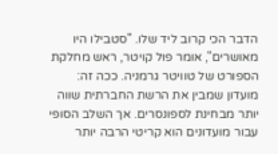הדבר הכי קרוב ליד שלו. "סטבילו היו מאושרים", אומר פול קויטר, ראש מחלקת הספורט של טוויטר גרמניה. ככה זה: מועדון שמבין את הרשת החברתית שווה יותר מבחינת לספונסרים. אך השלב הסופי עבור מועדונים הוא קריטי הרבה יותר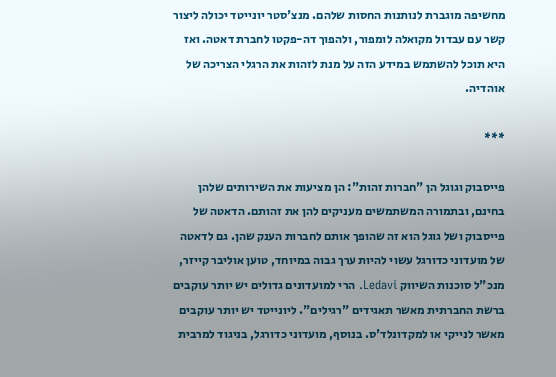מחשיפה מוגברת לנותנות החסות שלהם. מנצ'סטר יונייטד יכולה ליצור קשר עם עבדול מקואלה לומפור, ולהפוך דה-פקטו לחברת דאטה. ואז היא תוכל להשתמש במידע הזה על מנת לזהות את הרגלי הצריכה של אוהדיה.

***

פייסבוק וגוגל הן "חברות זהות": הן מציעות את השירותים שלהן בחינם, ובתמורה המשתמשים מעניקים להן את זהותם. הדאטה של פייסבוק ושל גוגל הוא זה שהופך אותם לחברות הענק שהן. גם לדאטה של מועדוני כדורגל עשוי להיות ערך גבוה במיוחד, טוען אוליבר קייזר, מנכ"ל סוכנות השיווק Ledavi. הרי למועדונים גדולים יש יותר עוקבים ברשת החברתית מאשר תאגידים "רגילים". ליונייטד יש יותר עוקבים מאשר לנייקי או למקדונלד'ס. בנוסף, מועדוני כדורגל, בניגוד למרבית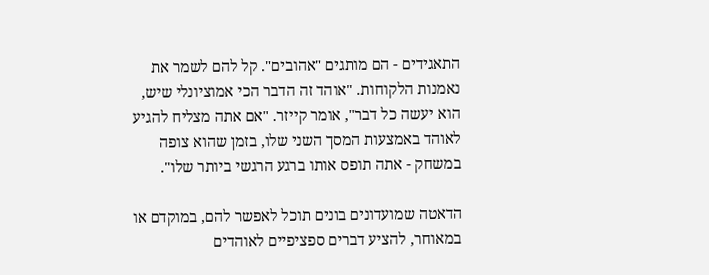התאגידים - הם מותגים "אהובים". קל להם לשמר את נאמנות הלקוחות. "אוהד זה הדבר הכי אמוציונלי שיש, הוא יעשה כל דבר", אומר קייזר. "אם אתה מצליח להגיע לאוהד באמצעות המסך השני שלו, בזמן שהוא צופה במשחק - אתה תופס אותו ברגע הרגשי ביותר שלו".

הדאטה שמועדונים בונים תוכל לאפשר להם, במוקדם או במאוחר, להציע דברים ספציפיים לאוהדים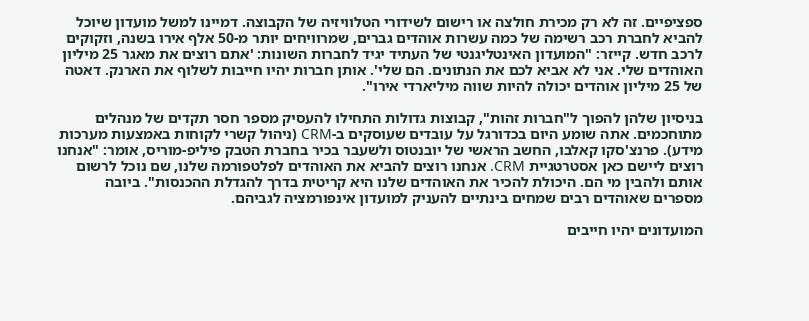ספציפיים. זה לא רק מכירת חולצה או רישום לשידורי הטלוויזיה של הקבוצה. דמיינו למשל מועדון שיוכל להביא לחברת רכב רשימה של כמה עשרות אוהדים גברים, שמרוויחים יותר מ-50 אלף אירו בשנה, וזקוקים לרכב חדש. קייזר: "המועדון האינטליגנטי של העתיד יגיד לחברות השונות: 'אתם רוצים את מאגר 25 מיליון האוהדים שלי. אני לא אביא לכם את הנתונים. הם שלי'. אותן חברות יהיו חייבות לשלוף את הארנק. דאטה של 25 מיליון אוהדים יכולה להיות שווה מיליארדי אירו".

בניסיון שלהן להפוך ל"חברות זהות", קבוצות גדולות התחילו להעסיק מספר חסר תקדים של מנהלים מתוחכמים. אתה שומע היום בכדורגל על עובדים שעוסקים ב-CRM (ניהול קשרי לקוחות באמצעות מערכות מידע). פרנצ'סקו קאלבו, החשב הראשי של יובנטוס ולשעבר בכיר בחברת הטבק פיליפ-מוריס, אומר: "אנחנו רוצים ליישם כאן אסטרטגיית CRM. אנחנו רוצים להביא את האוהדים לפלטפורמה שלנו, שם נוכל לרשום אותם ולהבין מי הם. היכולת להכיר את האוהדים שלנו היא קריטית בדרך להגדלת ההכנסות". ביובה מספרים שאוהדים רבים שמחים בינתיים להעניק למועדון אינפורמציה לגביהם.

המועדונים יהיו חייבים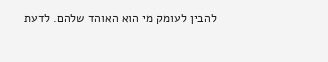להבין לעומק מי הוא האוהד שלהם. לדעת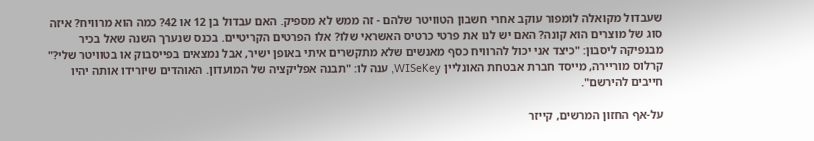שעבדול מקואלה לומפור עוקב אחרי חשבון הטוויטר שלהם - זה ממש לא מספיק. האם עבדול בן 12 או 42? כמה הוא מרוויח? איזה סוג של מוצרים הוא קונה? האם יש לנו את פרטי כרטיס האשראי שלו? אלו הפרטים הקריטיים. בכנס שנערך השנה שאל בכיר מבנפיקה ליסבון: "כיצד אני יכול להרוויח כסף מאנשים שלא מתקשרים איתי באופן ישיר, אבל נמצאים בפייסבוק או בטוויטר שלי?" קרלוס מוריירה, מייסד חברת אבטחת האונליין WISeKey, ענה לו: "תבנה אפליקציה של המועדון. האוהדים שיורידו אותה יהיו חייבים להירשם".

על-אף החזון המרשים, קייזר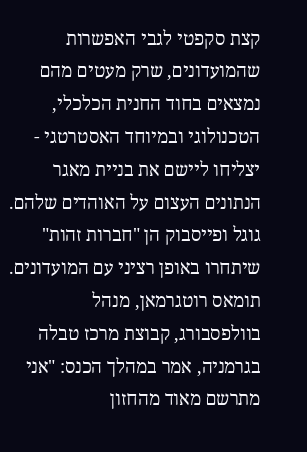קצת סקפטי לגבי האפשרות שהמועדונים, שרק מעטים מהם נמצאים בחוד החנית הכלכלי, הטכנולוגי ובמיוחד האסטרטגי - יצליחו ליישם את בניית מאגר הנתונים העצום על האוהדים שלהם. גוגל ופייסבוק הן "חברות זהות" שיתחרו באופן רציני עם המועדונים. תומאס רוטגרמאן, מנהל בוולפסבורג, קבוצת מרכז טבלה בגרמניה, אמר במהלך הכנס: "אני מתרשם מאוד מהחזון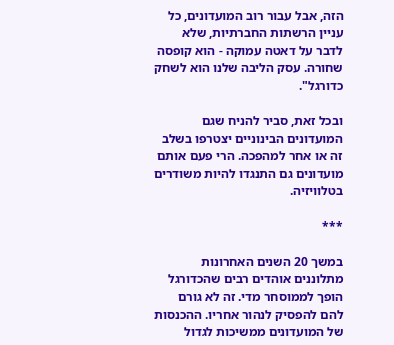הזה, אבל עבור רוב המועדונים, כל עניין הרשתות החברתיות, שלא לדבר על דאטה עמוקה - הוא קופסה שחורה. עסק הליבה שלנו הוא לשחק כדורגל".

ובכל זאת, סביר להניח שגם המועדונים הבינוניים יצטרפו בשלב זה או אחר למהפכה. הרי פעם אותם מועדונים גם התנגדו להיות משודרים בטלוויזיה.

***

במשך 20 השנים האחרונות מתלוננים אוהדים רבים שהכדורגל הופך לממוסחר מדי. זה לא גורם להם להפסיק לנהור אחריו. ההכנסות של המועדונים ממשיכות לגדול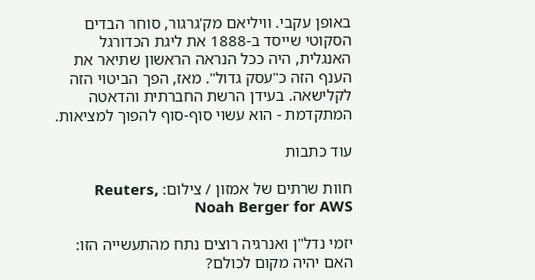באופן עקבי. וויליאם מק'גרגור, סוחר הבדים הסקוטי שייסד ב-1888 את ליגת הכדורגל האנגלית, היה ככל הנראה הראשון שתיאר את הענף הזה כ"עסק גדול". מאז, הפך הביטוי הזה לקלישאה. בעידן הרשת החברתית והדאטה המתקדמת - הוא עשוי סוף-סוף להפוך למציאות.

עוד כתבות

חוות שרתים של אמזון / צילום: Reuters, Noah Berger for AWS

יזמי נדל"ן ואנרגיה רוצים נתח מהתעשייה הזו: האם יהיה מקום לכולם?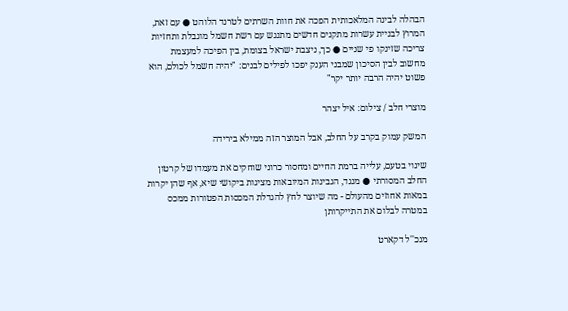הבהלה לבינה המלאכותית הפכה את חוות השרתים לטרנד הלוהט ● עם זאת, המרוץ לבניית עשרות מתקנים חדשים מתנגש עם רשת חשמל מוגבלת ותחזיות צריכה שזינקו פי שניים ● כך, ניצבת ישראל בצומת, בין הפיכה למעצמת מחשוב לבין הסיכון שמבני הענק יפכו לפילים לבנים: "יהיה חשמל לכולם, הוא פשוט יהיה הרבה יותר יקר"

מוצרי חלב / צילום: איל יצהר

המשק עמוק בקרב על החלב, אבל המוצר הזה ממילא בירידה

שינוי בטעם, עלייה ברמת החיים ומחסור כרוני שוחקים את מעמדו של קרטון החלב המסורתי ● מנגד, הגבינות המיובאות מציגות ביקושי שיא, אף שהן יקרות במאות אחוזים מהעולם - מה שיוצר לחץ להגדלת המכסות הפטורות ממכס במטרה לבלום את התייקרותן

מנכ''ל דקארט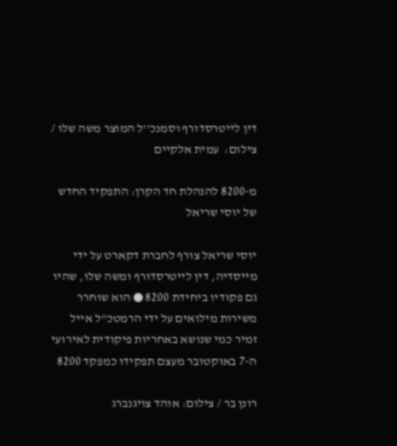דין לייטרסדורף וסמנכ''ל המוצר משה שלו / צילום:  עמית אלקיים

מ-8200 להנהלת חד הקרן: התפקיד החדש של יוסי שריאל

יוסי שריאל צורף לחברת דקארט על ידי מייסדיה, דין לייטרסדורף ומשה שלו, שהיו גם פקודיו ביחידת 8200 ● הוא שוחרר משירות מילואים על ידי הרמטכ"ל אייל זמיר כמי שנושא באחריות פיקודית לאירועי ה-7 באוקטובר מעצם תפקידו כמפקד 8200

רונן בר / צילום: אוהד צויגנברג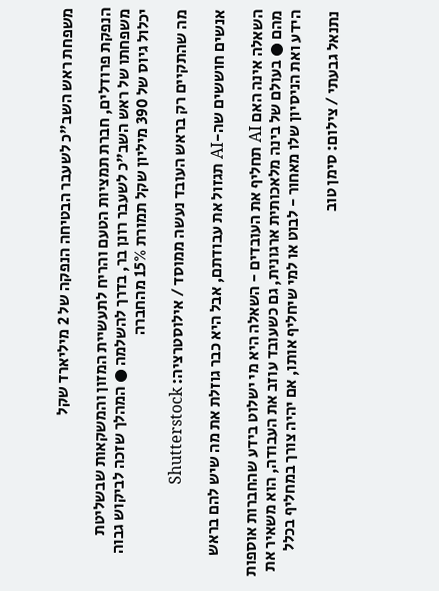משפחת ראש השב"כ לשעבר הבטיחה הנפקה של 2 מיליארד שקל

הנפקת פרודלים, חברת תמציות הטעם והריח לתעשיית המזון והמשקאות שבשליטת משפחתו של ראש השב"כ לשעבר רונן בר, בדרך להשלמה ● המהלך שזכה לביקוש גבוה יכלול גיוס של 390 מיליון שקל תמורת 15% מהחברה

מה שהתקיים רק בראש העובד נעשה ממוסד / אילוסטרציה: Shutterstock

אנשים חוששים שה-AI תגזול את עבודתם, אבל היא כבר גוזלת את מה שיש להם בראש

השאלה אינה האם AI תחליף את העובדים - השאלה היא מי ישלוט בידע שהחברות אוספות מהם ● בעולם של בינה מלאכותית ארגונית, גם כשעובד עוזב את העבודה, הוא משאיר את הידע ואת הניסיון שלו מאחור - לבוט או למי שיחליף אותו, אם יהיה צורך במחליף בכלל

נתנאל גבעתי / צילום: סימן טוב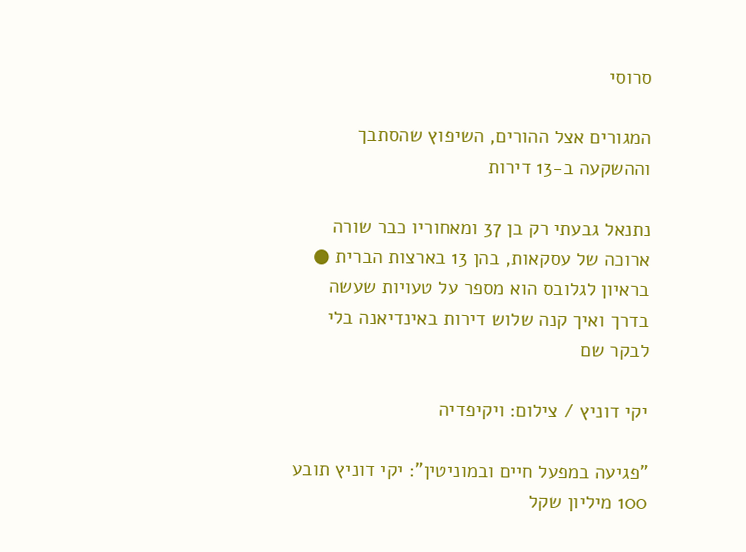סרוסי

המגורים אצל ההורים, השיפוץ שהסתבך וההשקעה ב-13 דירות

נתנאל גבעתי רק בן 37 ומאחוריו כבר שורה ארוכה של עסקאות, בהן 13 בארצות הברית ● בראיון לגלובס הוא מספר על טעויות שעשה בדרך ואיך קנה שלוש דירות באינדיאנה בלי לבקר שם

יקי דוניץ / צילום: ויקיפדיה

"פגיעה במפעל חיים ובמוניטין": יקי דוניץ תובע 100 מיליון שקל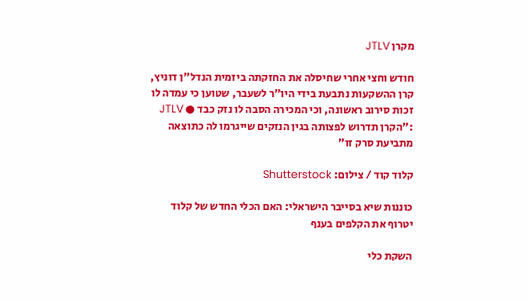מקרן JTLV

חודש וחצי אחרי שחיסלה את החזקתה ביזמית הנדל"ן דוניץ, קרן ההשקעות נתבעת בידי היו"ר לשעבר, שטוען כי עמדה לו זכות סירוב ראשונה, וכי המכירה הסבה לו נזק כבד ● JTLV :"הקרן תדרוש לפצותה בגין הנזקים שייגרמו לה כתוצאה מתביעת סרק זו"

קלוד קוד / צילום: Shutterstock

כוננות שיא בסייבר הישראלי: האם הכלי החדש של קלוד יטרוף את הקלפים בענף

השקת כלי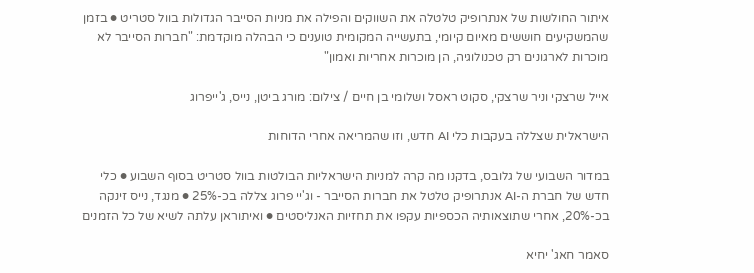איתור החולשות של אנתרופיק טלטלה את השווקים והפילה את מניות הסייבר הגדולות בוול סטריט ● בזמן שהמשקיעים חוששים מאיום קיומי, בתעשייה המקומית טוענים כי הבהלה מוקדמת: "חברות הסייבר לא מוכרות לארגונים רק טכנולוגיה, הן מוכרות אחריות ואמון"

אייל שרצקי וניר שרצקי, סקוט ראסל ושלומי בן חיים / צילום: מורג ביטן, נייס, ג'ייפרוג

הישראלית שצללה בעקבות כלי AI חדש, וזו שהמריאה אחרי הדוחות

במדור השבועי של גלובס, בדקנו מה קרה למניות הישראליות הבולטות בוול סטריט בסוף השבוע ● כלי חדש של חברת ה-AI אנתרופיק טלטל את חברות הסייבר - וג'יי פרוג צללה בכ-25% ● מנגד, נייס זינקה בכ-20%, אחרי שתוצאותיה הכספיות עקפו את תחזיות האנליסטים ● ואיתוראן עלתה לשיא של כל הזמנים

סאמר חאג' יחיא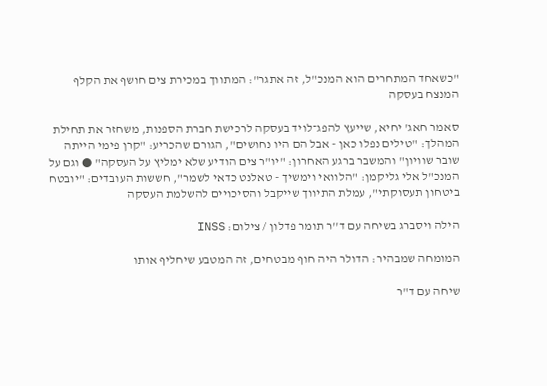"כשאחד המתחרים הוא המנכ"ל, זה אתגר": המתווך במכירת צים חושף את הקלף המנצח בעסקה

סאמר חאג' יחיא, שייעץ להפג־לויד בעסקה לרכישת חברת הספנות, משחזר את תחילת המהלך: "טילים נפלו כאן - אבל הם היו נחושים", הגורם שהכריע: "קרן פימי הייתה שובר שוויון" והמשבר ברגע האחרון: "יו"ר צים הודיע שלא ימליץ על העסקה" ● וגם על המנכ"ל אלי גליקמן: "הלוואי וימשיך - טאלנט כדאי לשמר", חששות העובדים: "יובטח ביטחון תעסוקתי", עמלת התיווך שייקבל והסיכויים להשלמת העסקה

הילה ויסברג בשיחה עם ד''ר תומר פדלון / צילום: INSS

המומחה שמבהיר: הדולר היה חוף מבטחים, זה המטבע שיחליף אותו

שיחה עם ד"ר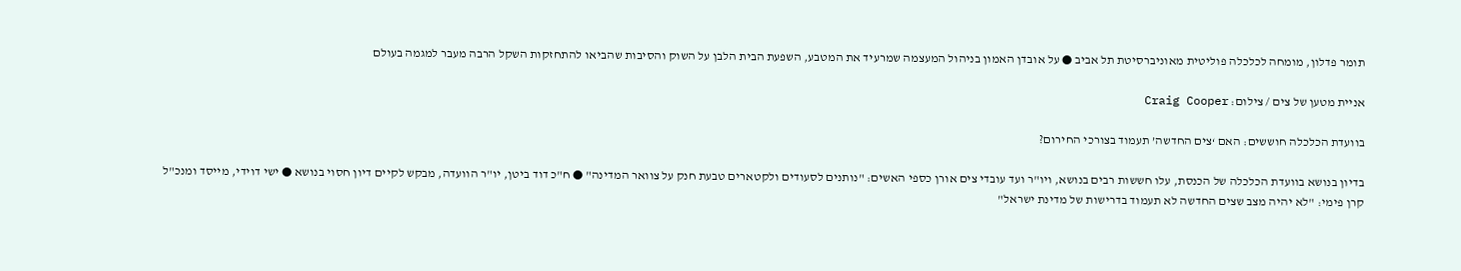תומר פדלון, מומחה לכלכלה פוליטית מאוניברסיטת תל אביב ● על אובדן האמון בניהול המעצמה שמרעיד את המטבע, השפעת הבית הלבן על השוק והסיבות שהביאו להתחזקות השקל הרבה מעבר למגמה בעולם

אניית מטען של צים / צילום: Craig Cooper

בוועדת הכלכלה חוששים: האם ‘צים החדשה’ תעמוד בצורכי החירום?

בדיון בנושא בוועדת הכלכלה של הכנסת, עלו חששות רבים בנושא, ויו"ר ועד עובדי צים אורן כספי האשים: "נותנים לסעודים ולקטארים טבעת חנק על צוואר המדינה" ● ח"כ דוד ביטן, יו"ר הוועדה, מבקש לקיים דיון חסוי בנושא ● ישי דוידי, מייסד ומנכ"ל קרן פימי: "לא יהיה מצב שצים החדשה לא תעמוד בדרישות של מדינת ישראל"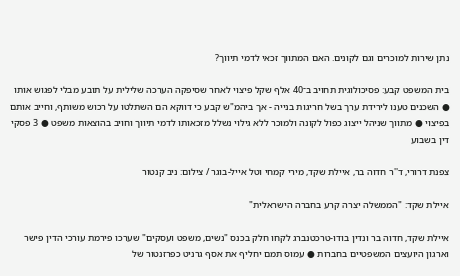נתן שירות למוכרים וגם לקונים. האם המתווך זכאי לדמי תיווך?

בית המשפט קבע: פסיכולוגית תחויב ב־40 אלף שקל פיצוי לאחר שסיפקה הערכה שלילית על תובע מבלי לפגוש אותו ● השכנים טענו לירידת ערך בשל חריגות בנייה - אך ביהמ"ש קבע כי דווקא הם השתלטו על רכוש משותף, וחייב אותם בפיצוי ● מתווך שניהל ייצוג כפול לקונה ולמוכר ללא גילוי נשלל מזכאותו לדמי תיווך וחויב בהוצאות משפט ● 3 פסקי דין בשבוע

צפנת דרורי, ד''ר חדוה בר, איילת שקד, מירי קמחי וטל אייל-בוגר / צילום: ניב קנטור

איילת שקד: "הממשלה יצרה קרע בחברה הישראלית"

איילת שקד, חדוה בר ונדין בודו-טרכטנברג לקחו חלק בכנס "נשים, משפט ועסקים" שערכו פירמת עורכי הדין פישר וארגון היועצים המשפטיים בחברות ● עמוס תמם יחליף את אסף גרניט כפרזנטור של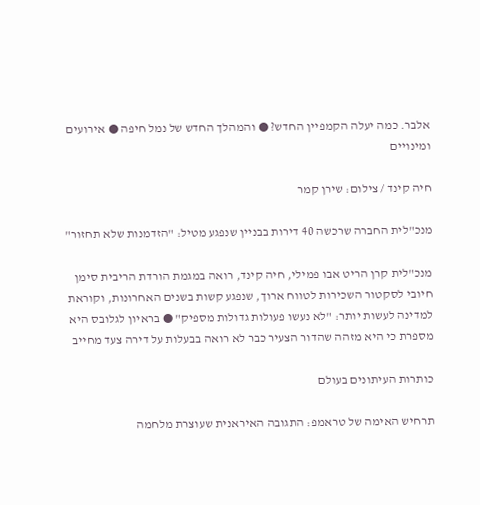אלבר. כמה יעלה הקמפיין החדש? ● והמהלך החדש של נמל חיפה ● אירועים ומינויים

חיה קינד / צילום: שירן קמר

מנכ"לית החברה שרכשה 40 דירות בבניין שנפגע מטיל: "הזדמנות שלא תחזור"

מנכ"לית קרן הריט אבו פמילי, חיה קינד, רואה במגמת הורדת הריבית סימן חיובי לסקטור השכירות לטווח ארוך, שנפגע קשות בשנים האחרונות, וקוראת למדינה לעשות יותר: "לא נעשו פעולות גדולות מספיק" ● בראיון לגלובס היא מספרת כי היא מזהה שהדור הצעיר כבר לא רואה בבעלות על דירה צעד מחייב

כותרות העיתונים בעולם

תרחיש האימה של טראמפ: התגובה האיראנית שעוצרת מלחמה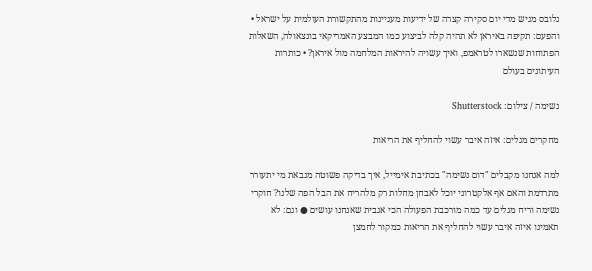גלובס מגיש מדי יום סקירה קצרה של ידיעות מעניינות מהתקשורת העולמית על ישראל • והפעם: תקיפה באיראן לא תהיה קלה לביצוע כמו המבצע האמריקאי בונצאולה, השאלות הפתוחות שנשארו לטראמפ, ואיך עשויה להיראות המלחמה מול איראן? • כותרות העיתונים בעולם

נשימה / צילום: Shutterstock

מחקרים מגלים: איזה איבר עשוי להחליף את הריאות

למה אנחנו מקבלים "דום נשימה" בכתיבת אימייל, איך בדיקה פשוטה מנבאת מי יתעורר מתרדמת והאם אף אלקטרוני יוכל לאבחן מחלות רק מלהריח את הבל הפה שלנו? חוקרי נשימה וריח מגלים עד כמה מורכבת הפעולה הכי אגבית שאנחנו עושים ● וגם: לא תאמינו איזה איבר עשוי להחליף את הריאות כמקור לחמצן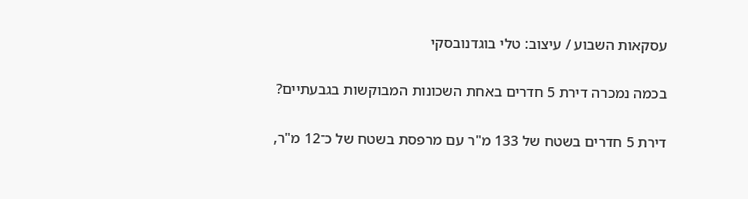עסקאות השבוע / עיצוב: טלי בוגדנובסקי

בכמה נמכרה דירת 5 חדרים באחת השכונות המבוקשות בגבעתיים?

דירת 5 חדרים בשטח של 133 מ"ר עם מרפסת בשטח של כ־12 מ"ר,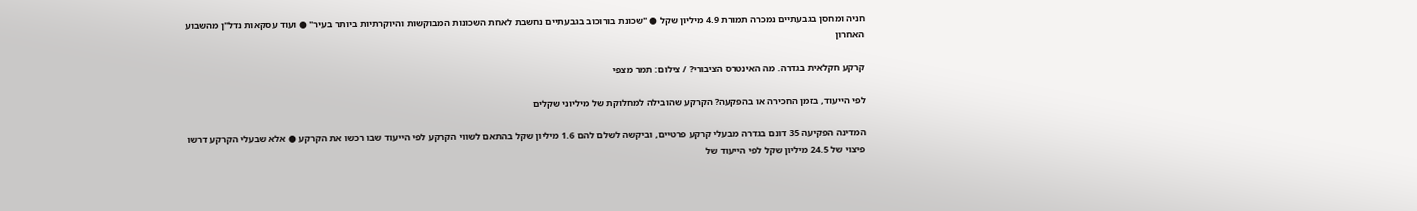חניה ומחסן בגבעתיים נמכרה תמורת 4.9 מיליון שקל ● "שכונת בורוכוב בגבעתיים נחשבת לאחת השכונות המבוקשות והיוקרתיות ביותר בעיר" ● ועוד עסקאות נדל"ן מהשבוע האחרון

קרקע חקלאית בגדרה. מה האינטרס הציבורי? / צילום: תמר מצפי

לפי הייעוד, בזמן החכירה או בהפקעה? הקרקע שהובילה למחלוקת של מיליוני שקלים

המדינה הפקיעה 35 דונם בגדרה מבעלי קרקע פרטיים, וביקשה לשלם להם 1.6 מיליון שקל בהתאם לשווי הקרקע לפי הייעוד שבו רכשו את הקרקע ● אלא שבעלי הקרקע דרשו פיצוי של 24.5 מיליון שקל לפי הייעוד של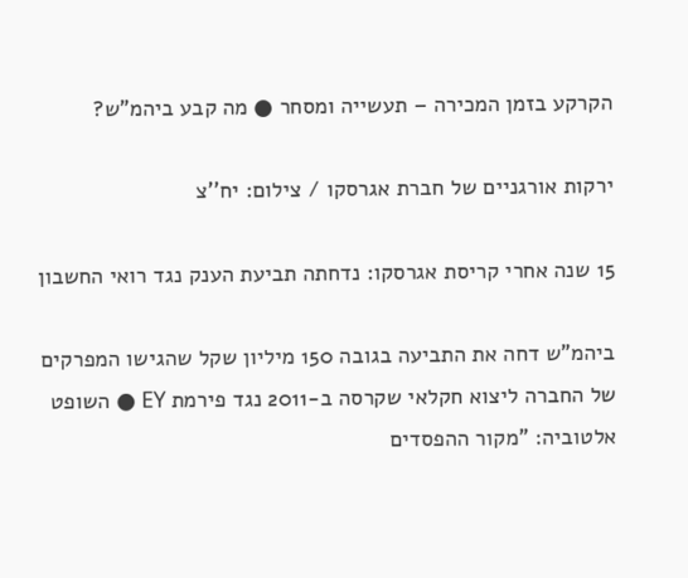הקרקע בזמן המכירה – תעשייה ומסחר ● מה קבע ביהמ"ש?

ירקות אורגניים של חברת אגרסקו / צילום: יח''צ

15 שנה אחרי קריסת אגרסקו: נדחתה תביעת הענק נגד רואי החשבון

ביהמ"ש דחה את התביעה בגובה 150 מיליון שקל שהגישו המפרקים של החברה ליצוא חקלאי שקרסה ב-2011 נגד פירמת EY ● השופט אלטוביה: "מקור ההפסדים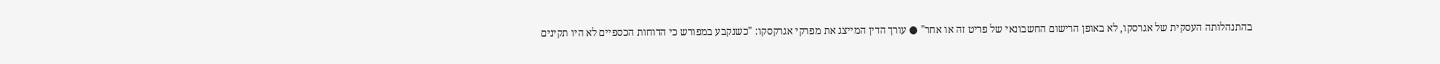בהתנהלותה העסקית של אגרסקו, לא באופן הרישום החשבונאי של פריט זה או אחר" ● עורך הדין המייצג את מפרקי אגרקסקו: "כשנקבע במפורש כי הדוחות הכספיים לא היו תקינים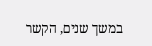במשך שנים, הקשר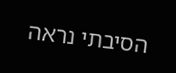הסיבתי נראה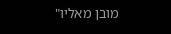מובן מאליו"